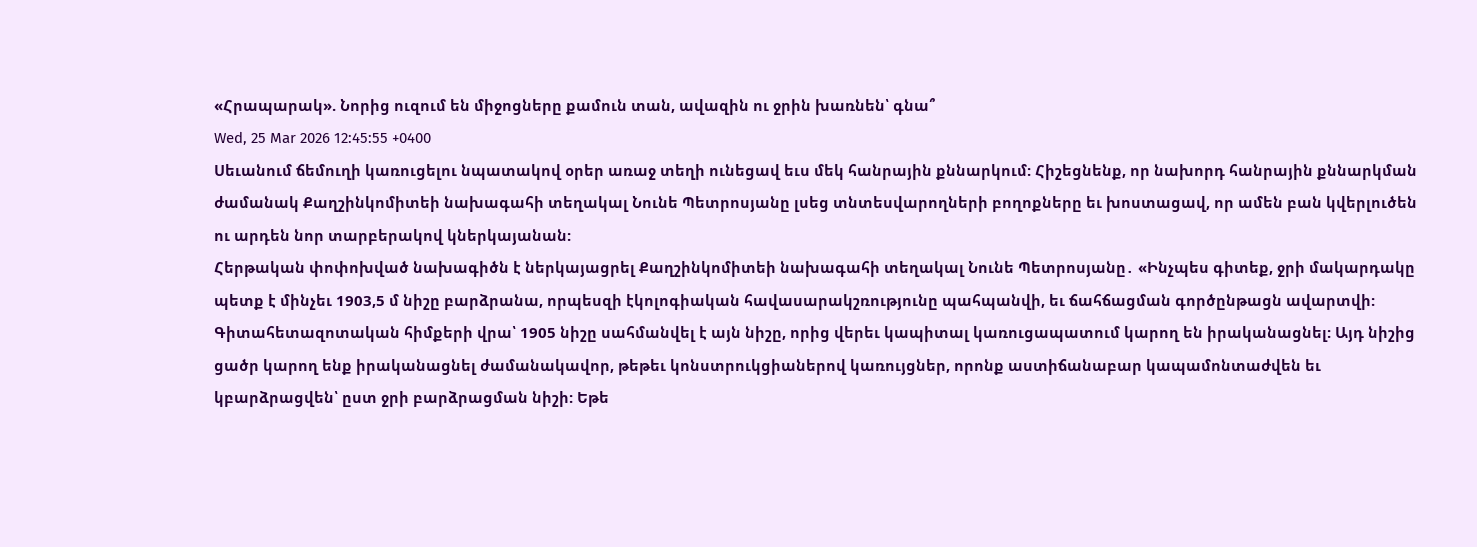«Հրապարակ». Նորից ուզում են միջոցները քամուն տան, ավազին ու ջրին խառնեն՝ գնա՞
Wed, 25 Mar 2026 12:45:55 +0400
Սեւանում ճեմուղի կառուցելու նպատակով օրեր առաջ տեղի ունեցավ եւս մեկ հանրային քննարկում: Հիշեցնենք, որ նախորդ հանրային քննարկման ժամանակ Քաղշինկոմիտեի նախագահի տեղակալ Նունե Պետրոսյանը լսեց տնտեսվարողների բողոքները եւ խոստացավ, որ ամեն բան կվերլուծեն ու արդեն նոր տարբերակով կներկայանան:
Հերթական փոփոխված նախագիծն է ներկայացրել Քաղշինկոմիտեի նախագահի տեղակալ Նունե Պետրոսյանը․ «Ինչպես գիտեք, ջրի մակարդակը պետք է մինչեւ 1903,5 մ նիշը բարձրանա, որպեսզի էկոլոգիական հավասարակշռությունը պահպանվի, եւ ճահճացման գործընթացն ավարտվի: Գիտահետազոտական հիմքերի վրա՝ 1905 նիշը սահմանվել է այն նիշը, որից վերեւ կապիտալ կառուցապատում կարող են իրականացնել: Այդ նիշից ցածր կարող ենք իրականացնել ժամանակավոր, թեթեւ կոնստրուկցիաներով կառույցներ, որոնք աստիճանաբար կապամոնտաժվեն եւ կբարձրացվեն՝ ըստ ջրի բարձրացման նիշի: Եթե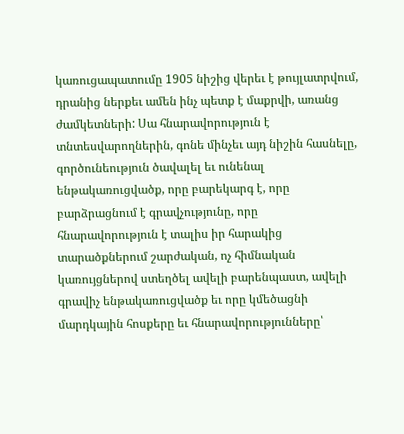կառուցապատումը 1905 նիշից վերեւ է թույլատրվում, դրանից ներքեւ ամեն ինչ պետք է մաքրվի, առանց ժամկետների: Սա հնարավորություն է տնտեսվարողներին, գոնե մինչեւ այդ նիշին հասնելը, գործունեություն ծավալել եւ ունենալ ենթակառուցվածք, որը բարեկարգ է, որը բարձրացնում է գրավչությունը, որը հնարավորություն է տալիս իր հարակից տարածքներում շարժական, ոչ հիմնական կառույցներով ստեղծել ավելի բարենպաստ, ավելի գրավիչ ենթակառուցվածք եւ որը կմեծացնի մարդկային հոսքերը եւ հնարավորությունները՝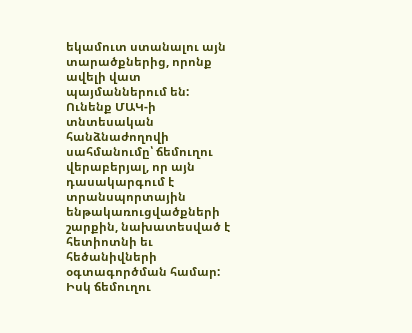եկամուտ ստանալու այն տարածքներից, որոնք ավելի վատ պայմաններում են: Ունենք ՄԱԿ-ի տնտեսական հանձնաժողովի սահմանումը՝ ճեմուղու վերաբերյալ, որ այն դասակարգում է տրանսպորտային ենթակառուցվածքների շարքին, նախատեսված է հետիոտնի եւ հեծանիվների օգտագործման համար: Իսկ ճեմուղու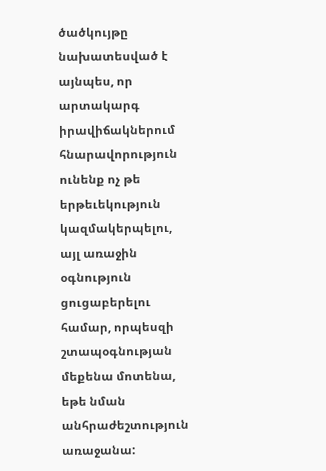ծածկույթը նախատեսված է այնպես, որ արտակարգ իրավիճակներում հնարավորություն ունենք ոչ թե երթեւեկություն կազմակերպելու, այլ առաջին օգնություն ցուցաբերելու համար, որպեսզի շտապօգնության մեքենա մոտենա, եթե նման անհրաժեշտություն առաջանա: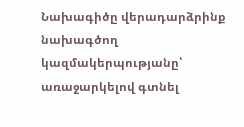Նախագիծը վերադարձրինք նախագծող կազմակերպությանը՝ առաջարկելով գտնել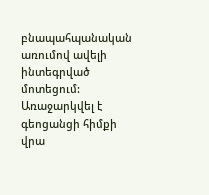բնապահպանական առումով ավելի ինտեգրված մոտեցում: Առաջարկվել է գեոցանցի հիմքի վրա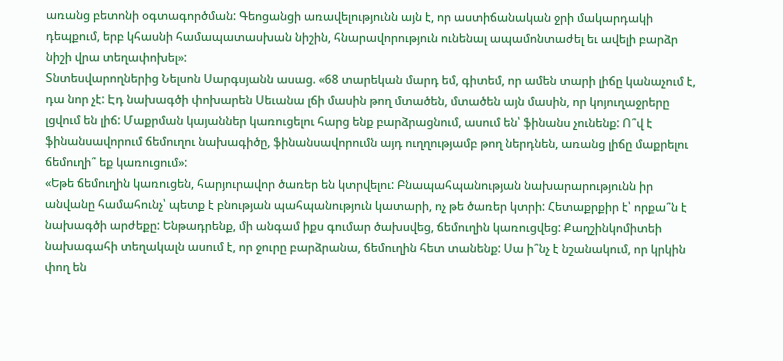առանց բետոնի օգտագործման: Գեոցանցի առավելությունն այն է, որ աստիճանական ջրի մակարդակի դեպքում, երբ կհասնի համապատասխան նիշին, հնարավորություն ունենալ ապամոնտաժել եւ ավելի բարձր նիշի վրա տեղափոխել»:
Տնտեսվարողներից Նելսոն Սարգսյանն ասաց. «68 տարեկան մարդ եմ, գիտեմ, որ ամեն տարի լիճը կանաչում է, դա նոր չէ: Էդ նախագծի փոխարեն Սեւանա լճի մասին թող մտածեն, մտածեն այն մասին, որ կոյուղաջրերը լցվում են լիճ: Մաքրման կայաններ կառուցելու հարց ենք բարձրացնում, ասում են՝ ֆինանս չունենք: Ո՞վ է ֆինանսավորում ճեմուղու նախագիծը, ֆինանսավորումն այդ ուղղությամբ թող ներդնեն, առանց լիճը մաքրելու ճեմուղի՞ եք կառուցում»:
«Եթե ճեմուղին կառուցեն, հարյուրավոր ծառեր են կտրվելու: Բնապահպանության նախարարությունն իր անվանը համահունչ՝ պետք է բնության պահպանություն կատարի, ոչ թե ծառեր կտրի: Հետաքրքիր է՝ որքա՞ն է նախագծի արժեքը: Ենթադրենք, մի անգամ իքս գումար ծախսվեց, ճեմուղին կառուցվեց: Քաղշինկոմիտեի նախագահի տեղակալն ասում է, որ ջուրը բարձրանա, ճեմուղին հետ տանենք: Սա ի՞նչ է նշանակում, որ կրկին փող են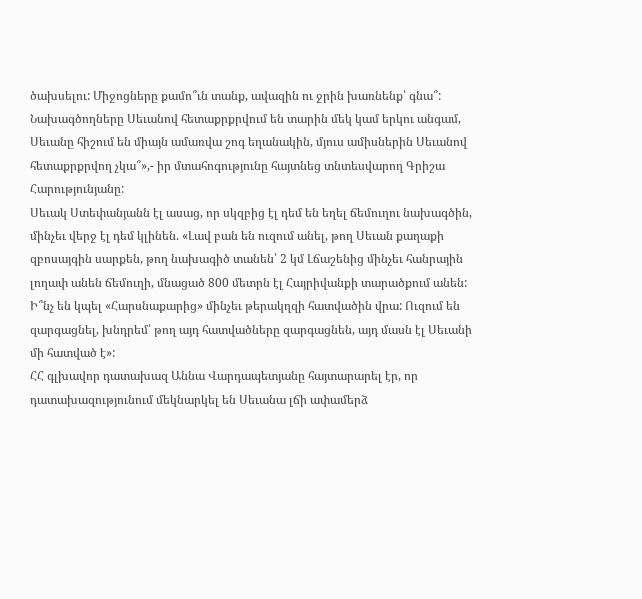ծախսելու: Միջոցները քամո՞ւն տանք, ավազին ու ջրին խառնենք՝ գնա՞: Նախագծողները Սեւանով հետաքրքրվում են տարին մեկ կամ երկու անգամ, Սեւանը հիշում են միայն ամառվա շոգ եղանակին, մյուս ամիսներին Սեւանով հետաքրքրվող չկա՞»,- իր մտահոգությունը հայտնեց տնտեսվարող Գրիշա Հարությունյանը:
Սեւակ Ստեփանյանն էլ ասաց, որ սկզբից էլ դեմ են եղել ճեմուղու նախագծին, մինչեւ վերջ էլ դեմ կլինեն. «Լավ բան են ուզում անել, թող Սեւան քաղաքի զբոսայգին սարքեն, թող նախագիծ տանեն՝ 2 կմ Լճաշենից մինչեւ հանրային լողափ անեն ճեմուղի, մնացած 800 մետրն էլ Հայրիվանքի տարածքում անեն: Ի՞նչ են կպել «Հարսնաքարից» մինչեւ թերակղզի հատվածին վրա: Ուզում են զարգացնել, խնդրեմ՝ թող այդ հատվածները զարգացնեն, այդ մասն էլ Սեւանի մի հատված է»:
ՀՀ գլխավոր դատախազ Աննա Վարդապետյանը հայտարարել էր, որ դատախազությունում մեկնարկել են Սեւանա լճի ափամերձ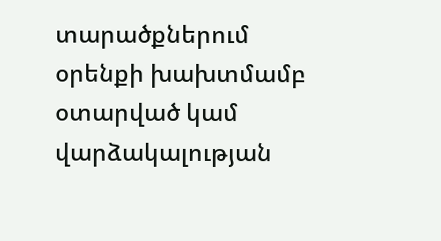տարածքներում օրենքի խախտմամբ օտարված կամ վարձակալության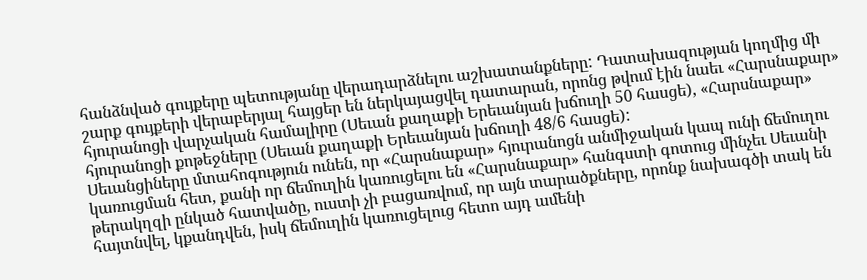հանձնված գույքերը պետությանը վերադարձնելու աշխատանքները: Դատախազության կողմից մի շարք գույքերի վերաբերյալ հայցեր են ներկայացվել դատարան, որոնց թվում էին նաեւ «Հարսնաքար» հյուրանոցի վարչական համալիրը (Սեւան քաղաքի Երեւանյան խճուղի 50 հասցե), «Հարսնաքար» հյուրանոցի քոթեջները (Սեւան քաղաքի Երեւանյան խճուղի 48/6 հասցե):
Սեւանցիները մտահոգություն ունեն, որ «Հարսնաքար» հյուրանոցն անմիջական կապ ունի ճեմուղու կառուցման հետ, քանի որ ճեմուղին կառուցելու են «Հարսնաքար» հանգստի գոտուց մինչեւ Սեւանի թերակղզի ընկած հատվածը, ուստի չի բացառվում, որ այն տարածքները, որոնք նախագծի տակ են հայտնվել, կքանդվեն, իսկ ճեմուղին կառուցելուց հետո այդ ամենի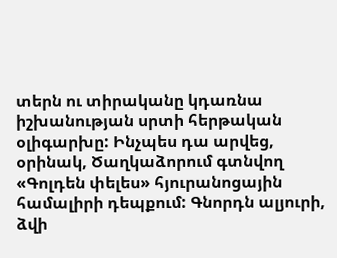տերն ու տիրականը կդառնա իշխանության սրտի հերթական օլիգարխը: Ինչպես դա արվեց, օրինակ, Ծաղկաձորում գտնվող «Գոլդեն փելես» հյուրանոցային համալիրի դեպքում: Գնորդն ալյուրի, ձվի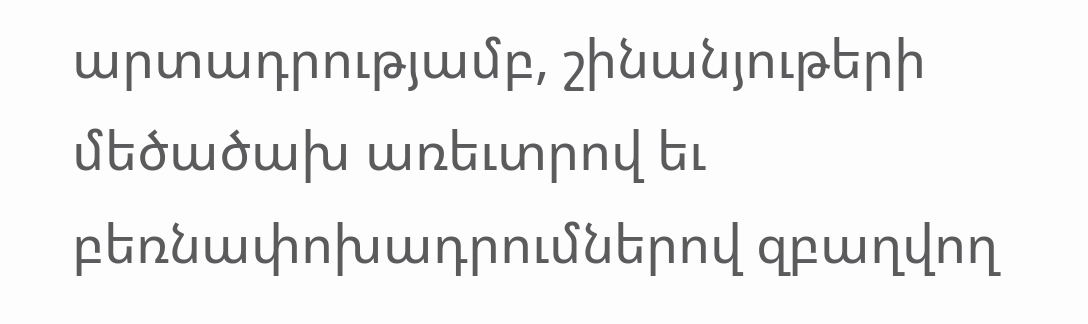արտադրությամբ, շինանյութերի մեծածախ առեւտրով եւ բեռնափոխադրումներով զբաղվող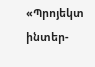«Պրոյեկտ ինտեր-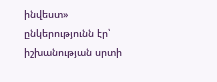ինվեստ» ընկերությունն էր՝ իշխանության սրտի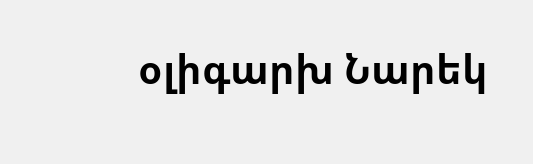օլիգարխ Նարեկ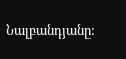Նալբանդյանը: